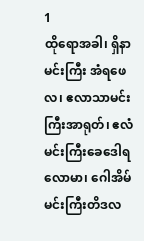1
ထိုရောအခါ၊ ရှိနာမင်းကြီး အံရဖေလ၊ ဧလာသာမင်းကြီးအာရုတ်၊ ဧလံ မင်းကြီးခေဒေါရလောမာ၊ ဂေါအိမ်မင်းကြီးတိဒလ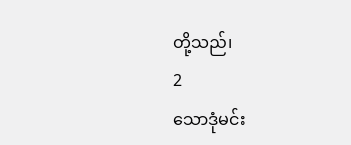တို့သည်၊
2
သောဒုံမင်း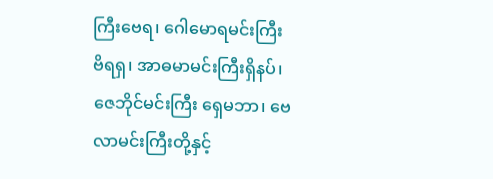ကြီးဗေရ၊ ဂေါမောရမင်းကြီး ဗိရရှ၊ အာဓမာမင်းကြီးရှိနပ်၊ ဇေဘိုင်မင်းကြီး ရှေမဘာ၊ ဗေလာမင်းကြီးတို့နှင့်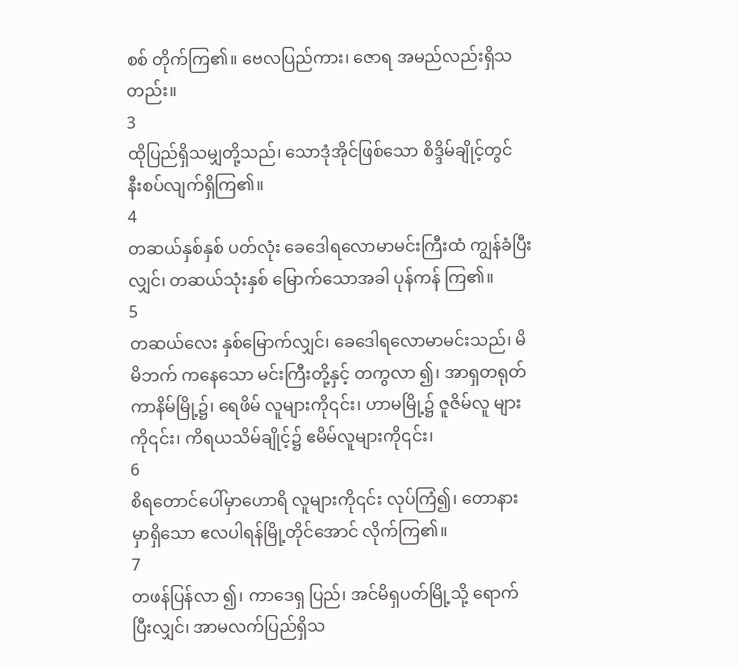စစ် တိုက်ကြ၏။ ဗေလပြည်ကား၊ ဇောရ အမည်လည်းရှိသတည်း။
3
ထိုပြည်ရှိသမျှတို့သည်၊ သောဒုံအိုင်ဖြစ်သော စိဒ္ဒိမ်ချိုင့်တွင် နီးစပ်လျက်ရှိကြ၏။
4
တဆယ်နှစ်နှစ် ပတ်လုံး ခေဒေါရလောမာမင်းကြီးထံ ကျွန်ခံပြီးလျှင်၊ တဆယ်သုံးနှစ် မြောက်သောအခါ ပုန်ကန် ကြ၏။
5
တဆယ်လေး နှစ်မြောက်လျှင်၊ ခေဒေါရလောမာမင်းသည်၊ မိမိဘက် ကနေသော မင်းကြီးတို့နှင့် တကွလာ ၍၊ အာရှတရုတ်ကာနိမ်မြို့၌၊ ရေဖိမ် လူများကို၎င်း၊ ဟာမမြို့၌ ဇူဇိမ်လူ များကို၎င်း၊ ကိရယသိမ်ချိုင့်၌ ဧမိမ်လူများကို၎င်း၊
6
စိရတောင်ပေါ်မှာဟောရိ လူများကို၎င်း လုပ်ကြံ၍၊ တောနားမှာရှိသော ဧလပါရန်မြို့တိုင်အောင် လိုက်ကြ၏။
7
တဖန်ပြန်လာ ၍၊ ကာဒေရှ ပြည်၊ အင်မိရှပတ်မြို့သို့ ရောက်ပြီးလျှင်၊ အာမလက်ပြည်ရှိသ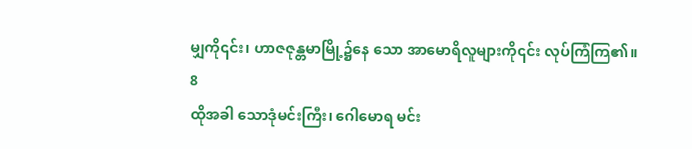မျှကို၎င်း၊ ဟာဇဇုန္တမာမြို့၌နေ သော အာမောရိလူများကို၎င်း လုပ်ကြံကြ၏။
8
ထိုအခါ သောဒုံမင်းကြီး၊ ဂေါမောရ မင်း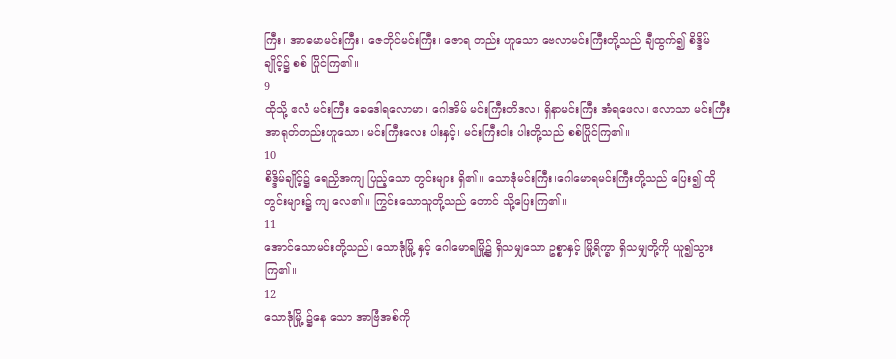ကြီး၊ အာဓမာမင်းကြီး၊ ဇေဘိုင်မင်းကြီး၊ ဇောရ တည်း ဟူသော ဗေလာမင်းကြီးတို့သည် ချီထွက်၍ စိဒ္ဒိမ်ချိုင့်၌ စစ် ပြိုင်ကြ၏။
9
ထိုသို့ ဧလံ မင်းကြီး ခေဒေါရလောမာ၊ ဂေါအိမ် မင်းကြီးတိဒလ၊ ရှိနာမင်းကြီး အံရဖေလ၊ ဧလာသာ မင်းကြီး အာရုတ်တည်းဟူသော၊ မင်းကြီးလေး ပါးနှင့်၊ မင်းကြီးငါး ပါးတို့သည် စစ်ပြိုင်ကြ၏။
10
စိဒ္ဒိမ်ချိုင့်၌ ရေညှိအကျ ပြည့်သော တွင်းများ ရှိ၏။ သောဒုံမင်းကြီး၊ဂေါမောရမင်းကြီးတို့သည် ပြေး၍ ထိုတွင်းများ၌ ကျ လေ၏။ ကြွင်းသောသူတို့သည် တောင် သို့ပြေးကြ၏။
11
အောင်သောမင်းတို့သည်၊ သောဒုံမြို့ နှင့် ဂေါမောရမြို့၌ ရှိသမျှသော ဥစ္စာနှင့် မြို့ရိက္ခာ ရှိသမျှတို့ကို ယူ၍သွားကြ၏။
12
သောဒုံမြို့ ၌နေ သော အာဗြံအစ်ကို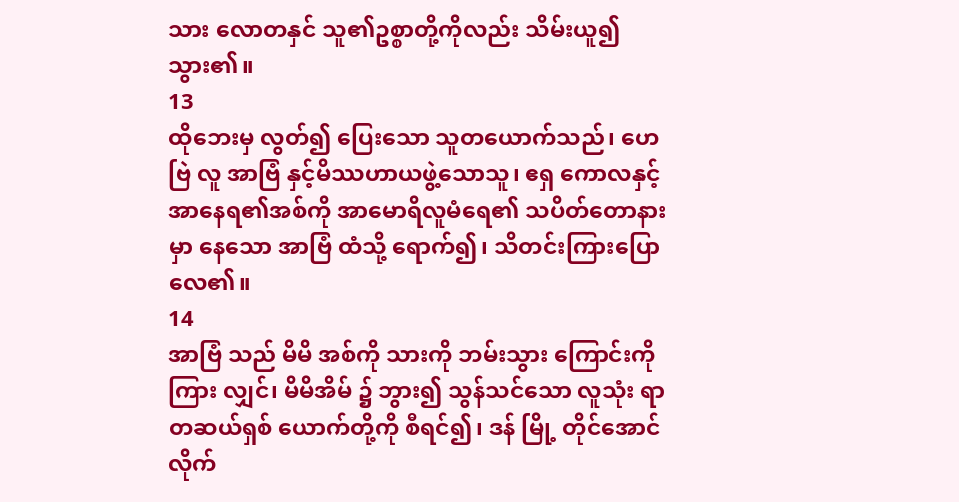သား လောတနှင် သူ၏ဥစ္စာတို့ကိုလည်း သိမ်းယူ၍သွား၏။
13
ထိုဘေးမှ လွတ်၍ ပြေးသော သူတယောက်သည်၊ ဟေဗြဲ လူ အာဗြံ နှင့်မိဿဟာယဖွဲ့သောသူ၊ ဧရှ ကောလနှင့် အာနေရ၏အစ်ကို အာမောရိလူမံရေ၏ သပိတ်တောနားမှာ နေသော အာဗြံ ထံသို့ ရောက်၍၊ သိတင်းကြားပြောလေ၏။
14
အာဗြံ သည် မိမိ အစ်ကို သားကို ဘမ်းသွား ကြောင်းကိုကြား လျှင်၊ မိမိအိမ် ၌ ဘွား၍ သွန်သင်သော လူသုံး ရာတဆယ်ရှစ် ယောက်တို့ကို စီရင်၍၊ ဒန် မြို့ တိုင်အောင်လိုက်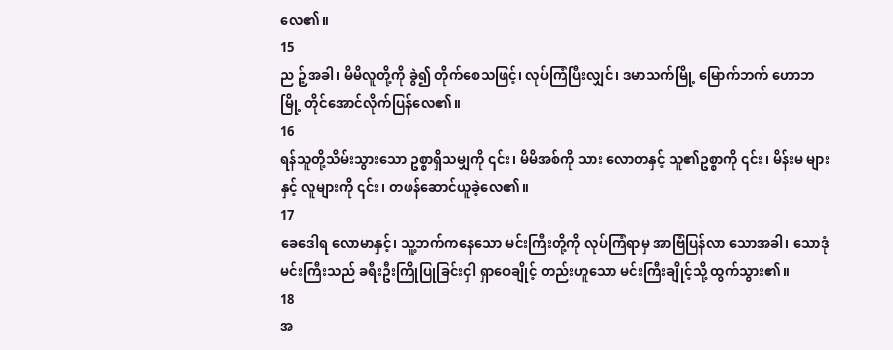လေ၏။
15
ည ဉ့်အခါ၊ မိမိလူတို့ကို ခွဲ၍ တိုက်စေသဖြင့်၊ လုပ်ကြံပြီးလျှင်၊ ဒမာသက်မြို့ မြောက်ဘက် ဟောဘမြို့ တိုင်အောင်လိုက်ပြန်လေ၏။
16
ရန်သူတို့သိမ်းသွားသော ဥစ္စာရှိသမျှကို ၎င်း၊ မိမိအစ်ကို သား လောတနှင့် သူ၏ဥစ္စာကို ၎င်း၊ မိန်းမ များ နှင့် လူများကို ၎င်း၊ တဖန်ဆောင်ယူခဲ့လေ၏။
17
ခေဒေါရ လောမာနှင့်၊ သူ့ဘက်ကနေသော မင်းကြီးတို့ကို လုပ်ကြံရာမှ အာဗြံပြန်လာ သောအခါ၊ သောဒုံမင်းကြီးသည် ခရီးဦးကြိုပြုခြင်းငှါ ရှာဝေချိုင့် တည်းဟူသော မင်းကြီးချိုင့်သို့ ထွက်သွား၏။
18
အ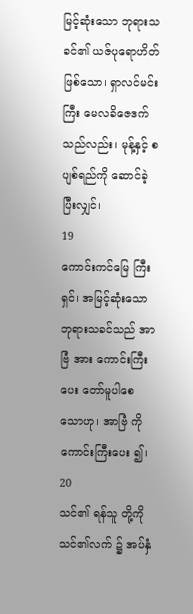မြင့်ဆုံးသော ဘုရားသခင်၏ ယဇ်ပုရောဟိတ် ဖြစ်သော၊ ရှာလင်မင်းကြီး မေလခိဇေဒက်သည်လည်း၊ မုန့်နှင့် စပျစ်ရည်ကို ဆောင်ခဲ့ပြီးလျှင်၊
19
ကောင်းကင်မြေ ကြီးရှင်၊ အမြင့်ဆုံးသော ဘုရားသခင်သည် အာဗြံ အား ကောင်းကြီးပေး တော်မူပါစေ သောဟု၊ အာဗြံ ကို ကောင်းကြီးပေး ၍၊
20
သင်၏ ရန်သူ တို့ကို သင်၏လက် ၌ အပ်နှံ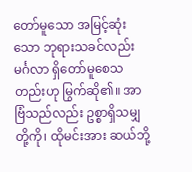တော်မူသော အမြင့်ဆုံးသော ဘုရားသခင်လည်း မင်္ဂလာ ရှိတော်မူစေသတည်းဟု မြွက်ဆို၏။ အာဗြံသည်လည်း ဥစ္စာရှိသမျှတို့ကို၊ ထိုမင်းအား ဆယ်ဘို့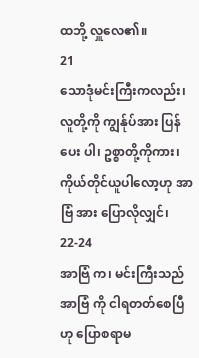ထဘို့ လှူလေ၏။
21
သောဒုံမင်းကြီးကလည်း၊ လူတို့ကို ကျွန်ုပ်အား ပြန်ပေး ပါ၊ ဥစ္စာတို့ကိုကား၊ ကိုယ်တိုင်ယူပါလော့ဟု အာဗြံ အား ပြောလိုလျှင်၊
22-24
အာဗြံ က၊ မင်းကြီးသည် အာဗြံ ကို ငါရတတ်စေပြီဟု ပြောစရာမ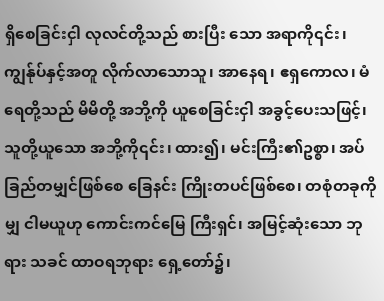ရှိစေခြင်းငှါ လုလင်တို့သည် စားပြီး သော အရာကို၎င်း၊ ကျွန်ုပ်နှင့်အတူ လိုက်လာသောသူ၊ အာနေရ၊ ဧရှကောလ၊ မံရေတို့သည် မိမိတို့ အဘို့ကို ယူစေခြင်းငှါ အခွင့်ပေးသဖြင့်၊ သူတို့ယူသော အဘို့ကို၎င်း၊ ထား၍၊ မင်းကြီး၏ဥစ္စာ၊ အပ်ခြည်တမျှင်ဖြစ်စေ ခြေနင်း ကြိုးတပင်ဖြစ်စေ၊ တစုံတခုကိုမျှ ငါမယူဟု ကောင်းကင်မြေ ကြီးရှင်၊ အမြင့်ဆုံးသော ဘုရား သခင် ထာဝရဘုရား ရှေ့တော်၌၊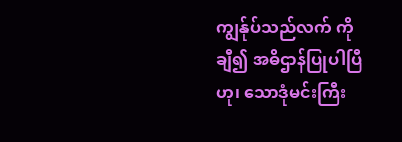ကျွန်ုပ်သည်လက် ကိုချီ၍ အဓိဌာန်ပြုပါပြီဟု၊ သောဒုံမင်းကြီး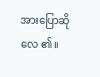အားပြောဆိုလေ ၏။